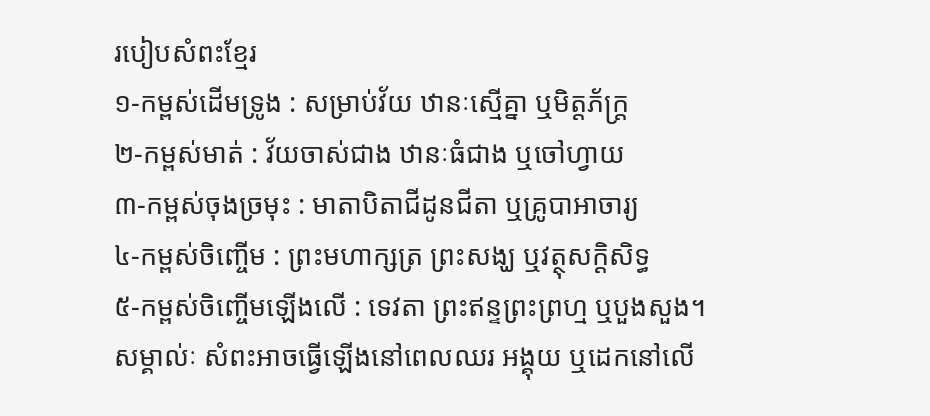របៀបសំពះខ្មែរ
១-កម្ពស់ដើមទ្រូង : សម្រាប់វ័យ ឋានៈស្មើគ្នា ឬមិត្តភ័ក្រ្ត
២-កម្ពស់មាត់ : វ័យចាស់ជាង ឋានៈធំជាង ឬចៅហ្វាយ
៣-កម្ពស់ចុងច្រមុះ : មាតាបិតាជីដូនជីតា ឬគ្រូបាអាចារ្យ
៤-កម្ពស់ចិញ្ចើម : ព្រះមហាក្សត្រ ព្រះសង្ឃ ឬវត្ថុសក្តិសិទ្ធ
៥-កម្ពស់ចិញ្ចើមឡើងលើ : ទេវតា ព្រះឥន្ទព្រះព្រហ្ម ឬបួងសួង។
សម្គាល់ៈ សំពះអាចធ្វើឡើងនៅពេលឈរ អង្គុយ ឬដេកនៅលើ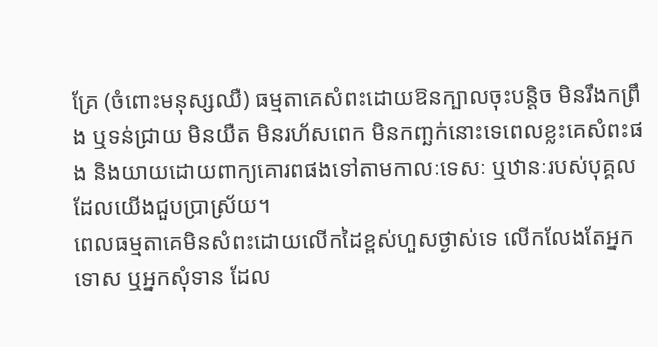គ្រែ (ចំពោះមនុស្សឈឺ) ធម្មតាគេសំពះដោយឱនក្បាលចុះបន្តិច មិនរឹងកព្រឹង ឬទន់ជ្រាយ មិនយឺត មិនរហ័សពេក មិនកញ្ឆក់នោះទេពេលខ្លះគេសំពះផង និងយាយដោយពាក្យគោរពផងទៅតាមកាលៈទេសៈ ឬឋានៈរបស់បុគ្គលដែលយើងជួបប្រាស្រ័យ។
ពេលធម្មតាគេមិនសំពះដោយលើកដៃខ្ពស់ហួសថ្ងាស់ទេ លើកលែងតែអ្នកទោស ឬអ្នកសុំទាន ដែល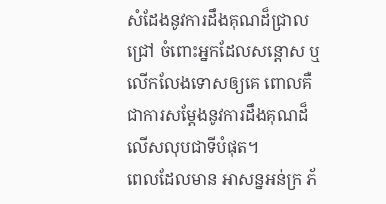សំដែងនូវការដឹងគុណដ៏ជ្រាលជ្រៅ ចំពោះអ្នកដែលសន្តោស ឬលើកលែងទោសឲ្យគេ ពោលគឺជាការសម្តែងនូវការដឹងគុណដ៏លើសលុបជាទីបំផុត។
ពេលដែលមាន អាសន្នអន់ក្រ ភ័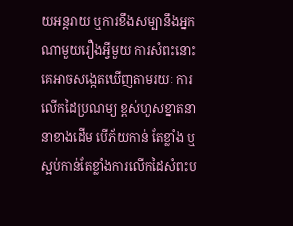យអន្តរាយ ឬការខឹងសម្បានឹងអ្នកណាមួយរឿងអ្វីមួយ ការសំពះនោះគេអាចសង្កេតឃើញតាមរយៈ ការលើកដៃប្រណម្យ ខ្ពស់ហួសខ្នាតនានាខាងដើម បើភ័យកាន់ តែខ្លាំង ឬស្អប់កាន់តែខ្លាំងការលើកដៃសំពះប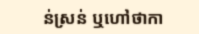ន់ស្រន់ ឬហៅថាកា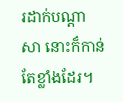រដាក់បណ្តាសា នោះក៏កាន់តែខ្លាំងដែរ។